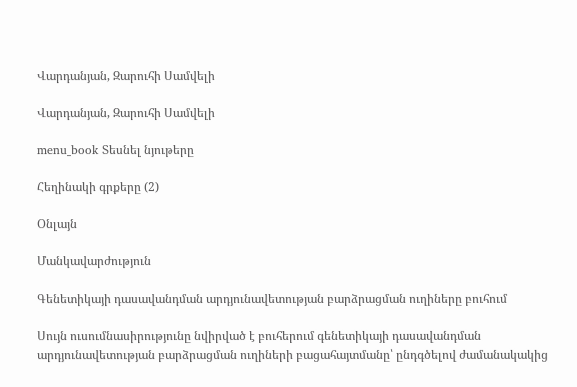Վարդանյան, Զարուհի Սամվելի

Վարդանյան, Զարուհի Սամվելի

menu_book Տեսնել նյութերը

Հեղինակի գրքերը (2)

Օնլայն

Մանկավարժություն

Գենետիկայի դասավանդման արդյունավետության բարձրացման ուղիները բուհում

Սույն ուսումնասիրությունը նվիրված է բուհերում գենետիկայի դասավանդման արդյունավետության բարձրացման ուղիների բացահայտմանը՝ ընդգծելով ժամանակակից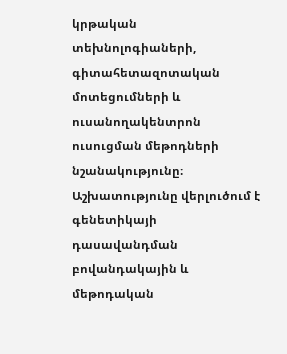կրթական տեխնոլոգիաների, գիտահետազոտական մոտեցումների և ուսանողակենտրոն ուսուցման մեթոդների նշանակությունը։ Աշխատությունը վերլուծում է գենետիկայի դասավանդման բովանդակային և մեթոդական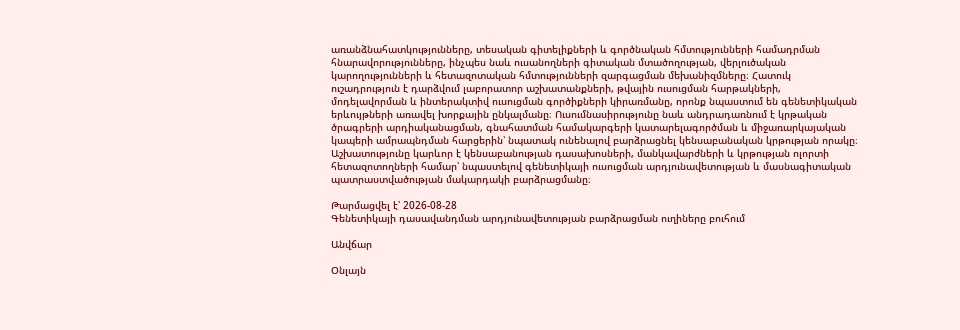առանձնահատկությունները, տեսական գիտելիքների և գործնական հմտությունների համադրման հնարավորությունները, ինչպես նաև ուսանողների գիտական մտածողության, վերլուծական կարողությունների և հետազոտական հմտությունների զարգացման մեխանիզմները։ Հատուկ ուշադրություն է դարձվում լաբորատոր աշխատանքների, թվային ուսուցման հարթակների, մոդելավորման և ինտերակտիվ ուսուցման գործիքների կիրառմանը, որոնք նպաստում են գենետիկական երևույթների առավել խորքային ընկալմանը։ Ուսումնասիրությունը նաև անդրադառնում է կրթական ծրագրերի արդիականացման, գնահատման համակարգերի կատարելագործման և միջառարկայական կապերի ամրապնդման հարցերին՝ նպատակ ունենալով բարձրացնել կենսաբանական կրթության որակը։ Աշխատությունը կարևոր է կենսաբանության դասախոսների, մանկավարժների և կրթության ոլորտի հետազոտողների համար՝ նպաստելով գենետիկայի ուսուցման արդյունավետության և մասնագիտական պատրաստվածության մակարդակի բարձրացմանը։

Թարմացվել է՝ 2026-08-28
Գենետիկայի դասավանդման արդյունավետության բարձրացման ուղիները բուհում

Անվճար

Օնլայն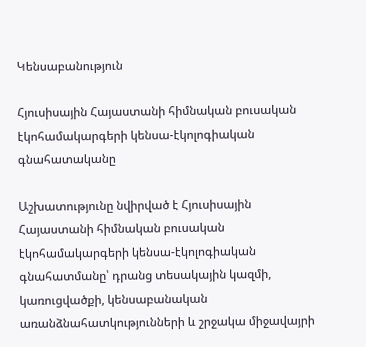Կենսաբանություն

Հյուսիսային Հայաստանի հիմնական բուսական էկոհամակարգերի կենսա-էկոլոգիական գնահատականը

Աշխատությունը նվիրված է Հյուսիսային Հայաստանի հիմնական բուսական էկոհամակարգերի կենսա-էկոլոգիական գնահատմանը՝ դրանց տեսակային կազմի, կառուցվածքի, կենսաբանական առանձնահատկությունների և շրջակա միջավայրի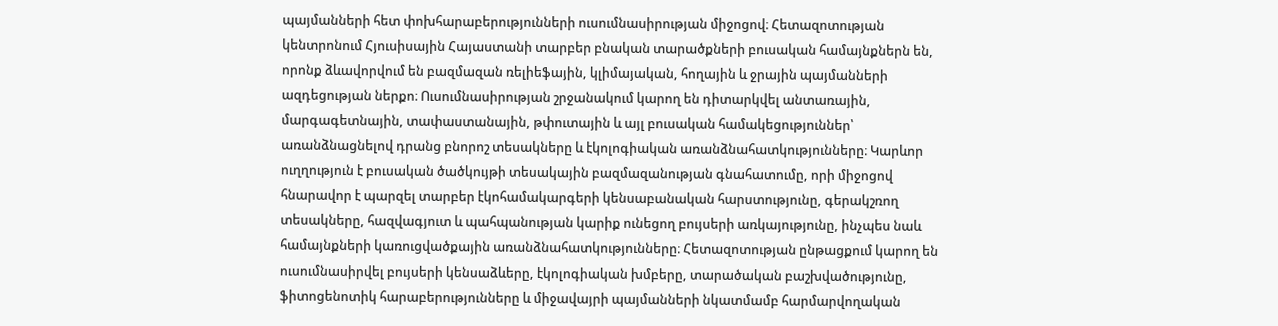պայմանների հետ փոխհարաբերությունների ուսումնասիրության միջոցով։ Հետազոտության կենտրոնում Հյուսիսային Հայաստանի տարբեր բնական տարածքների բուսական համայնքներն են, որոնք ձևավորվում են բազմազան ռելիեֆային, կլիմայական, հողային և ջրային պայմանների ազդեցության ներքո։ Ուսումնասիրության շրջանակում կարող են դիտարկվել անտառային, մարգագետնային, տափաստանային, թփուտային և այլ բուսական համակեցություններ՝ առանձնացնելով դրանց բնորոշ տեսակները և էկոլոգիական առանձնահատկությունները։ Կարևոր ուղղություն է բուսական ծածկույթի տեսակային բազմազանության գնահատումը, որի միջոցով հնարավոր է պարզել տարբեր էկոհամակարգերի կենսաբանական հարստությունը, գերակշռող տեսակները, հազվագյուտ և պահպանության կարիք ունեցող բույսերի առկայությունը, ինչպես նաև համայնքների կառուցվածքային առանձնահատկությունները։ Հետազոտության ընթացքում կարող են ուսումնասիրվել բույսերի կենսաձևերը, էկոլոգիական խմբերը, տարածական բաշխվածությունը, ֆիտոցենոտիկ հարաբերությունները և միջավայրի պայմանների նկատմամբ հարմարվողական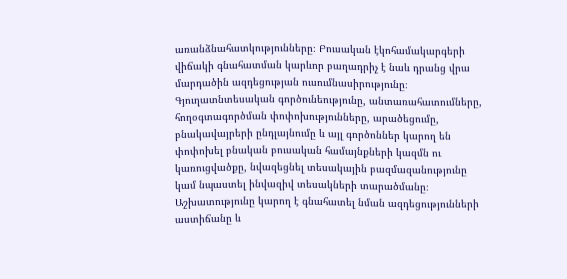առանձնահատկությունները։ Բուսական էկոհամակարգերի վիճակի գնահատման կարևոր բաղադրիչ է նաև դրանց վրա մարդածին ազդեցության ուսումնասիրությունը։ Գյուղատնտեսական գործունեությունը, անտառահատումները, հողօգտագործման փոփոխությունները, արածեցումը, բնակավայրերի ընդլայնումը և այլ գործոններ կարող են փոփոխել բնական բուսական համայնքների կազմն ու կառուցվածքը, նվազեցնել տեսակային բազմազանությունը կամ նպաստել ինվազիվ տեսակների տարածմանը։ Աշխատությունը կարող է գնահատել նման ազդեցությունների աստիճանը և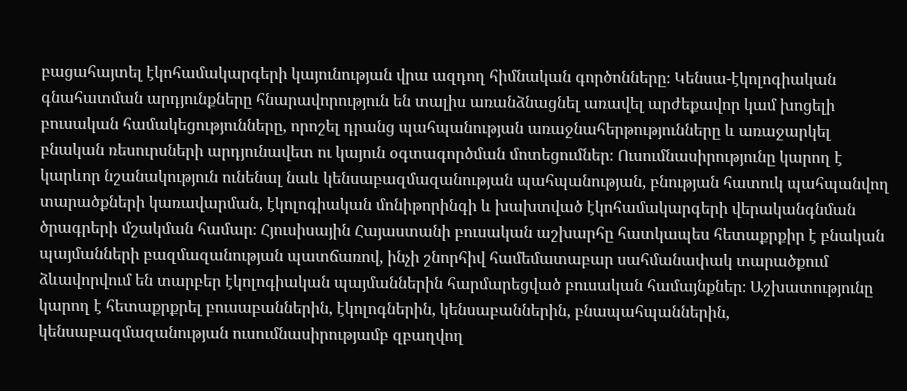բացահայտել էկոհամակարգերի կայունության վրա ազդող հիմնական գործոնները։ Կենսա-էկոլոգիական գնահատման արդյունքները հնարավորություն են տալիս առանձնացնել առավել արժեքավոր կամ խոցելի բուսական համակեցությունները, որոշել դրանց պահպանության առաջնահերթությունները և առաջարկել բնական ռեսուրսների արդյունավետ ու կայուն օգտագործման մոտեցումներ։ Ուսումնասիրությունը կարող է կարևոր նշանակություն ունենալ նաև կենսաբազմազանության պահպանության, բնության հատուկ պահպանվող տարածքների կառավարման, էկոլոգիական մոնիթորինգի և խախտված էկոհամակարգերի վերականգնման ծրագրերի մշակման համար։ Հյուսիսային Հայաստանի բուսական աշխարհը հատկապես հետաքրքիր է բնական պայմանների բազմազանության պատճառով, ինչի շնորհիվ համեմատաբար սահմանափակ տարածքում ձևավորվում են տարբեր էկոլոգիական պայմաններին հարմարեցված բուսական համայնքներ։ Աշխատությունը կարող է հետաքրքրել բուսաբաններին, էկոլոգներին, կենսաբաններին, բնապահպաններին, կենսաբազմազանության ուսումնասիրությամբ զբաղվող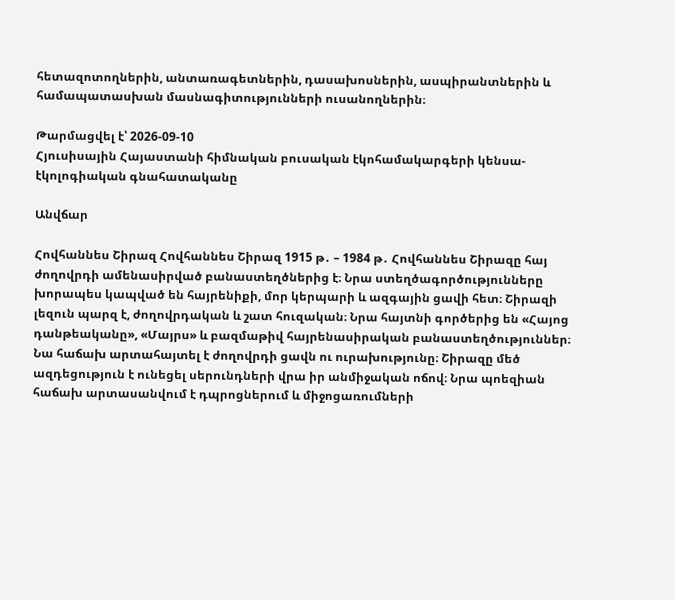հետազոտողներին, անտառագետներին, դասախոսներին, ասպիրանտներին և համապատասխան մասնագիտությունների ուսանողներին։

Թարմացվել է՝ 2026-09-10
Հյուսիսային Հայաստանի հիմնական բուսական էկոհամակարգերի կենսա-էկոլոգիական գնահատականը

Անվճար

Հովհաննես Շիրազ Հովհաննես Շիրազ 1915 թ․ – 1984 թ․ Հովհաննես Շիրազը հայ ժողովրդի ամենասիրված բանաստեղծներից է։ Նրա ստեղծագործությունները խորապես կապված են հայրենիքի, մոր կերպարի և ազգային ցավի հետ։ Շիրազի լեզուն պարզ է, ժողովրդական և շատ հուզական։ Նրա հայտնի գործերից են «Հայոց դանթեականը», «Մայրս» և բազմաթիվ հայրենասիրական բանաստեղծություններ։ Նա հաճախ արտահայտել է ժողովրդի ցավն ու ուրախությունը։ Շիրազը մեծ ազդեցություն է ունեցել սերունդների վրա իր անմիջական ոճով։ Նրա պոեզիան հաճախ արտասանվում է դպրոցներում և միջոցառումների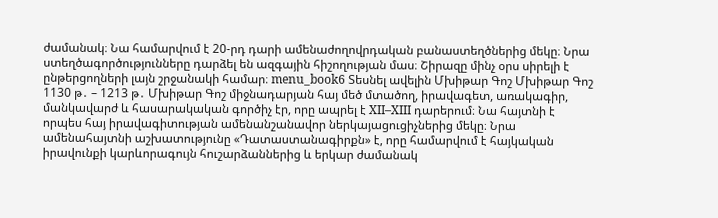ժամանակ։ Նա համարվում է 20-րդ դարի ամենաժողովրդական բանաստեղծներից մեկը։ Նրա ստեղծագործությունները դարձել են ազգային հիշողության մաս։ Շիրազը մինչ օրս սիրելի է ընթերցողների լայն շրջանակի համար։ menu_book6 Տեսնել ավելին Մխիթար Գոշ Մխիթար Գոշ 1130 թ․ – 1213 թ․ Մխիթար Գոշ միջնադարյան հայ մեծ մտածող, իրավագետ, առակագիր, մանկավարժ և հասարակական գործիչ էր, որը ապրել է XII–XIII դարերում։ Նա հայտնի է որպես հայ իրավագիտության ամենանշանավոր ներկայացուցիչներից մեկը։ Նրա ամենահայտնի աշխատությունը «Դատաստանագիրքն» է, որը համարվում է հայկական իրավունքի կարևորագույն հուշարձաններից և երկար ժամանակ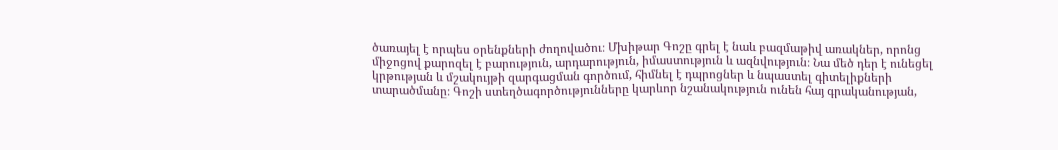ծառայել է որպես օրենքների ժողովածու։ Մխիթար Գոշը գրել է նաև բազմաթիվ առակներ, որոնց միջոցով քարոզել է բարություն, արդարություն, իմաստություն և ազնվություն։ Նա մեծ դեր է ունեցել կրթության և մշակույթի զարգացման գործում, հիմնել է դպրոցներ և նպաստել գիտելիքների տարածմանը։ Գոշի ստեղծագործությունները կարևոր նշանակություն ունեն հայ գրականության,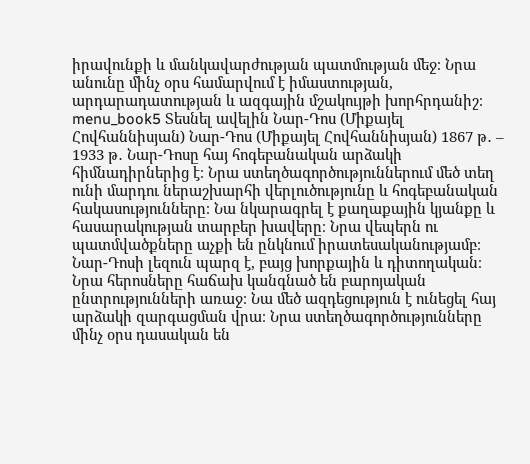իրավունքի և մանկավարժության պատմության մեջ։ Նրա անունը մինչ օրս համարվում է իմաստության, արդարադատության և ազգային մշակույթի խորհրդանիշ։ menu_book5 Տեսնել ավելին Նար-Դոս (Միքայել Հովհաննիսյան) Նար-Դոս (Միքայել Հովհաննիսյան) 1867 թ․ – 1933 թ․ Նար-Դոսը հայ հոգեբանական արձակի հիմնադիրներից է։ Նրա ստեղծագործություններում մեծ տեղ ունի մարդու ներաշխարհի վերլուծությունը և հոգեբանական հակասությունները։ Նա նկարագրել է քաղաքային կյանքը և հասարակության տարբեր խավերը։ Նրա վեպերն ու պատմվածքները աչքի են ընկնում իրատեսականությամբ։ Նար-Դոսի լեզուն պարզ է, բայց խորքային և դիտողական։ Նրա հերոսները հաճախ կանգնած են բարոյական ընտրությունների առաջ։ Նա մեծ ազդեցություն է ունեցել հայ արձակի զարգացման վրա։ Նրա ստեղծագործությունները մինչ օրս դասական են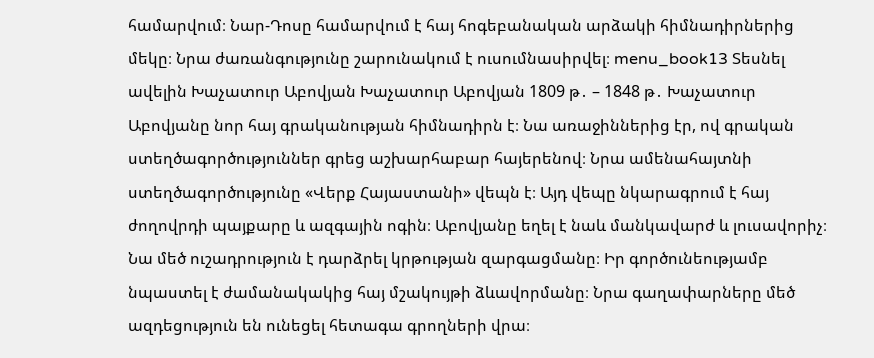համարվում։ Նար-Դոսը համարվում է հայ հոգեբանական արձակի հիմնադիրներից մեկը։ Նրա ժառանգությունը շարունակում է ուսումնասիրվել։ menu_book13 Տեսնել ավելին Խաչատուր Աբովյան Խաչատուր Աբովյան 1809 թ․ – 1848 թ․ Խաչատուր Աբովյանը նոր հայ գրականության հիմնադիրն է։ Նա առաջիններից էր, ով գրական ստեղծագործություններ գրեց աշխարհաբար հայերենով։ Նրա ամենահայտնի ստեղծագործությունը «Վերք Հայաստանի» վեպն է։ Այդ վեպը նկարագրում է հայ ժողովրդի պայքարը և ազգային ոգին։ Աբովյանը եղել է նաև մանկավարժ և լուսավորիչ։ Նա մեծ ուշադրություն է դարձրել կրթության զարգացմանը։ Իր գործունեությամբ նպաստել է ժամանակակից հայ մշակույթի ձևավորմանը։ Նրա գաղափարները մեծ ազդեցություն են ունեցել հետագա գրողների վրա։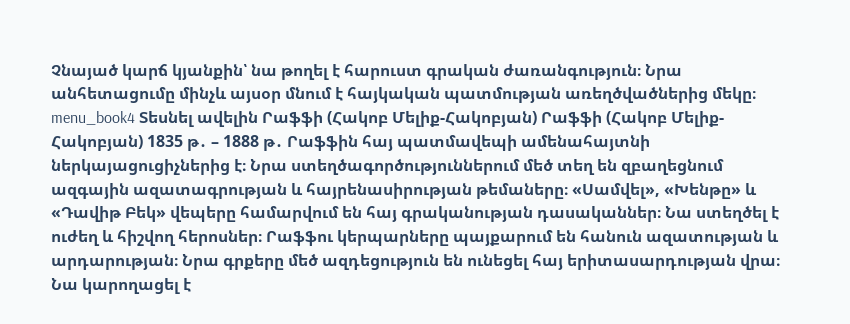Չնայած կարճ կյանքին՝ նա թողել է հարուստ գրական ժառանգություն։ Նրա անհետացումը մինչև այսօր մնում է հայկական պատմության առեղծվածներից մեկը։ menu_book4 Տեսնել ավելին Րաֆֆի (Հակոբ Մելիք-Հակոբյան) Րաֆֆի (Հակոբ Մելիք-Հակոբյան) 1835 թ․ – 1888 թ․ Րաֆֆին հայ պատմավեպի ամենահայտնի ներկայացուցիչներից է։ Նրա ստեղծագործություններում մեծ տեղ են զբաղեցնում ազգային ազատագրության և հայրենասիրության թեմաները։ «Սամվել», «Խենթը» և «Դավիթ Բեկ» վեպերը համարվում են հայ գրականության դասականներ։ Նա ստեղծել է ուժեղ և հիշվող հերոսներ։ Րաֆֆու կերպարները պայքարում են հանուն ազատության և արդարության։ Նրա գրքերը մեծ ազդեցություն են ունեցել հայ երիտասարդության վրա։ Նա կարողացել է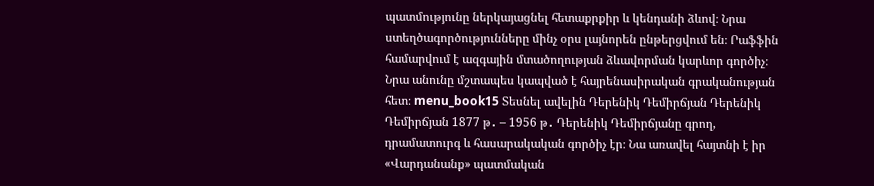պատմությունը ներկայացնել հետաքրքիր և կենդանի ձևով։ Նրա ստեղծագործությունները մինչ օրս լայնորեն ընթերցվում են։ Րաֆֆին համարվում է ազգային մտածողության ձևավորման կարևոր գործիչ։ Նրա անունը մշտապես կապված է հայրենասիրական գրականության հետ։ menu_book15 Տեսնել ավելին Դերենիկ Դեմիրճյան Դերենիկ Դեմիրճյան 1877 թ․ – 1956 թ․ Դերենիկ Դեմիրճյանը գրող, դրամատուրգ և հասարակական գործիչ էր։ Նա առավել հայտնի է իր «Վարդանանք» պատմական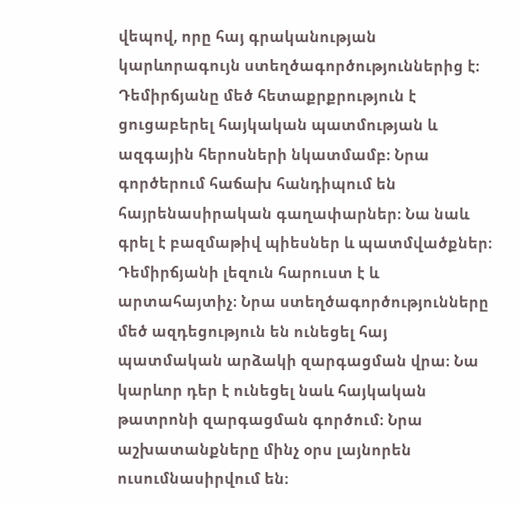վեպով, որը հայ գրականության կարևորագույն ստեղծագործություններից է։ Դեմիրճյանը մեծ հետաքրքրություն է ցուցաբերել հայկական պատմության և ազգային հերոսների նկատմամբ։ Նրա գործերում հաճախ հանդիպում են հայրենասիրական գաղափարներ։ Նա նաև գրել է բազմաթիվ պիեսներ և պատմվածքներ։ Դեմիրճյանի լեզուն հարուստ է և արտահայտիչ։ Նրա ստեղծագործությունները մեծ ազդեցություն են ունեցել հայ պատմական արձակի զարգացման վրա։ Նա կարևոր դեր է ունեցել նաև հայկական թատրոնի զարգացման գործում։ Նրա աշխատանքները մինչ օրս լայնորեն ուսումնասիրվում են։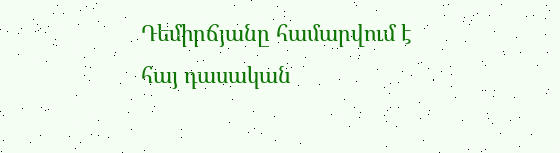Դեմիրճյանը համարվում է հայ դասական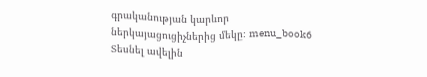գրականության կարևոր ներկայացուցիչներից մեկը։ menu_book6 Տեսնել ավելին